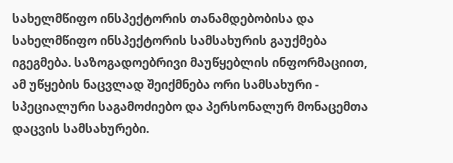სახელმწიფო ინსპექტორის თანამდებობისა და სახელმწიფო ინსპექტორის სამსახურის გაუქმება იგეგმება. საზოგადოებრივი მაუწყებლის ინფორმაციით, ამ უწყების ნაცვლად შეიქმნება ორი სამსახური - სპეციალური საგამოძიებო და პერსონალურ მონაცემთა დაცვის სამსახურები.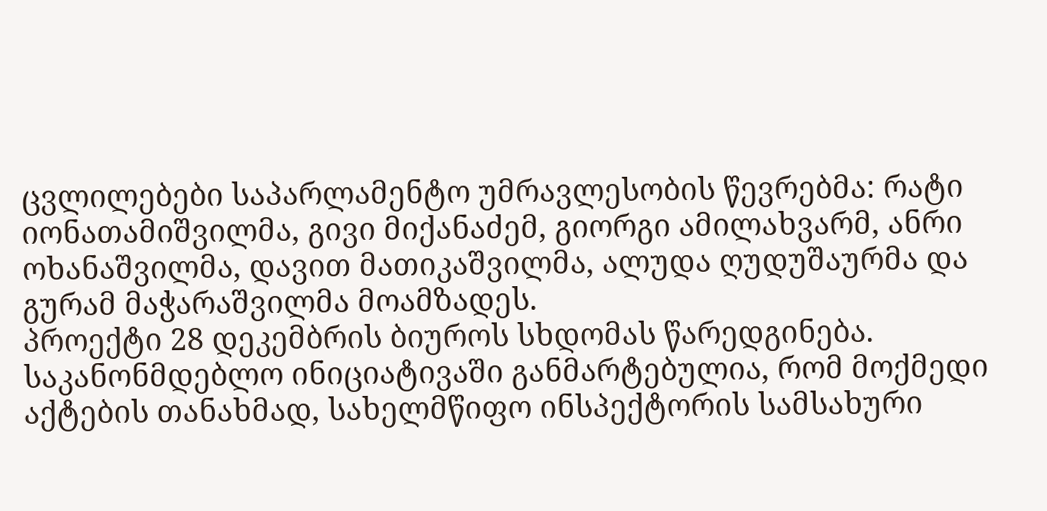ცვლილებები საპარლამენტო უმრავლესობის წევრებმა: რატი იონათამიშვილმა, გივი მიქანაძემ, გიორგი ამილახვარმ, ანრი ოხანაშვილმა, დავით მათიკაშვილმა, ალუდა ღუდუშაურმა და გურამ მაჭარაშვილმა მოამზადეს.
პროექტი 28 დეკემბრის ბიუროს სხდომას წარედგინება.
საკანონმდებლო ინიციატივაში განმარტებულია, რომ მოქმედი აქტების თანახმად, სახელმწიფო ინსპექტორის სამსახური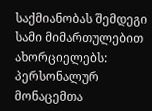საქმიანობას შემდეგი სამი მიმართულებით ახორციელებს: პერსონალურ მონაცემთა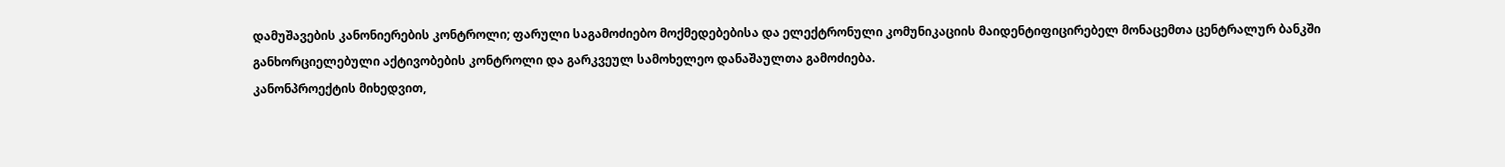დამუშავების კანონიერების კონტროლი; ფარული საგამოძიებო მოქმედებებისა და ელექტრონული კომუნიკაციის მაიდენტიფიცირებელ მონაცემთა ცენტრალურ ბანკში განხორციელებული აქტივობების კონტროლი და გარკვეულ სამოხელეო დანაშაულთა გამოძიება.
კანონპროექტის მიხედვით,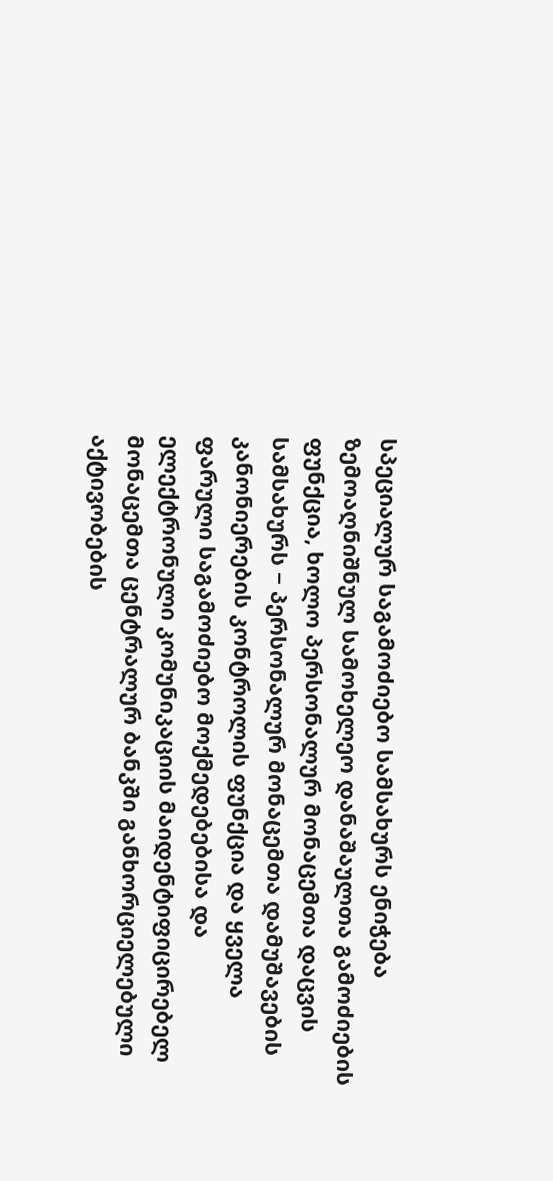სპეციალურ საგამოძიებო სამსახურს ენიჭება ზემოაღნიშნულ სამოხელეო დანაშაულთა გამოძიების ფუნქცია, ხოლო პერსონალურ მონაცემთა დაცვის სამსახურს − პერსონალურ მონაცემთა დამუშავების კანონიერების კონტროლის ფუნქცია და ყველა ფარული საგამოძიებო მოქმედებებისა და ელექტრონული კომუნიკაციის მაიდენტიფიცირებელ მონაცემთა ცენტრალურ ბანკში განხორციელებული აქტივობების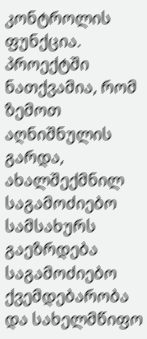კონტროლის ფუნქცია.
პროექტში ნათქვამია, რომ ზემოთ აღნიშნულის გარდა, ახალშექმნილ საგამოძიებო სამსახურს გაეზრდება საგამოძიებო ქვემდებარობა და სახელმწიფო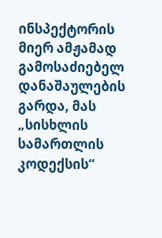ინსპექტორის მიერ ამჟამად გამოსაძიებელ დანაშაულების გარდა, მას „სისხლის სამართლის კოდექსის“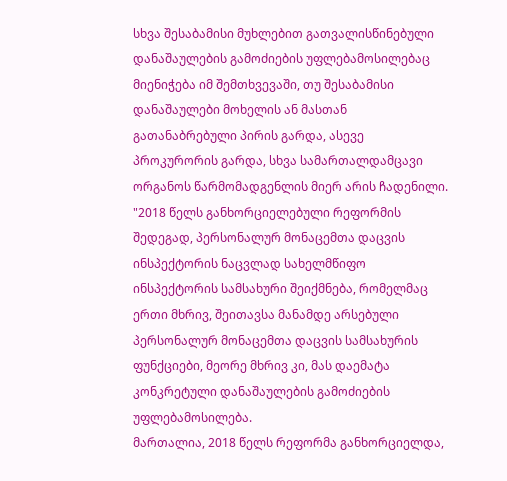სხვა შესაბამისი მუხლებით გათვალისწინებული დანაშაულების გამოძიების უფლებამოსილებაც მიენიჭება იმ შემთხვევაში, თუ შესაბამისი დანაშაულები მოხელის ან მასთან გათანაბრებული პირის გარდა, ასევე პროკურორის გარდა, სხვა სამართალდამცავი ორგანოს წარმომადგენლის მიერ არის ჩადენილი.
"2018 წელს განხორციელებული რეფორმის შედეგად, პერსონალურ მონაცემთა დაცვის ინსპექტორის ნაცვლად სახელმწიფო ინსპექტორის სამსახური შეიქმნება, რომელმაც ერთი მხრივ, შეითავსა მანამდე არსებული პერსონალურ მონაცემთა დაცვის სამსახურის ფუნქციები, მეორე მხრივ კი, მას დაემატა კონკრეტული დანაშაულების გამოძიების უფლებამოსილება.
მართალია, 2018 წელს რეფორმა განხორციელდა,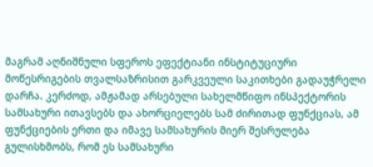მაგრამ აღნიშნული სფეროს ეფექტიანი ინსტიტუციური მოწესრიგების თვალსაზრისით გარკვეული საკითხები გადაუჭრელი დარჩა. კერძოდ, ამჟამად არსებული სახელმწიფო ინსპექტორის სამსახური ითავსებს და ახორციელებს სამ ძირითად ფუნქციას, ამ ფუნქციების ერთი და იმავე სამსახურის მიერ შესრულება გულისხმობს, რომ ეს სამსახური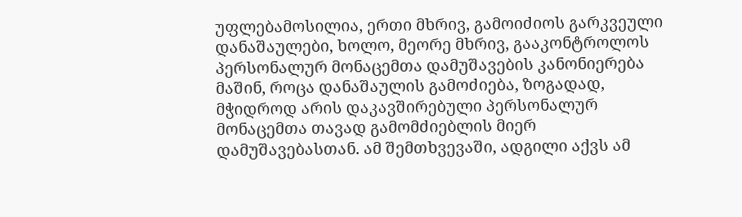უფლებამოსილია, ერთი მხრივ, გამოიძიოს გარკვეული დანაშაულები, ხოლო, მეორე მხრივ, გააკონტროლოს პერსონალურ მონაცემთა დამუშავების კანონიერება მაშინ, როცა დანაშაულის გამოძიება, ზოგადად, მჭიდროდ არის დაკავშირებული პერსონალურ მონაცემთა თავად გამომძიებლის მიერ დამუშავებასთან. ამ შემთხვევაში, ადგილი აქვს ამ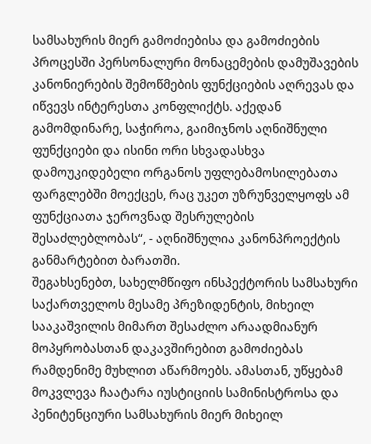სამსახურის მიერ გამოძიებისა და გამოძიების პროცესში პერსონალური მონაცემების დამუშავების კანონიერების შემოწმების ფუნქციების აღრევას და იწვევს ინტერესთა კონფლიქტს. აქედან გამომდინარე, საჭიროა, გაიმიჯნოს აღნიშნული ფუნქციები და ისინი ორი სხვადასხვა დამოუკიდებელი ორგანოს უფლებამოსილებათა ფარგლებში მოექცეს, რაც უკეთ უზრუნველყოფს ამ ფუნქციათა ჯეროვნად შესრულების შესაძლებლობას“, - აღნიშნულია კანონპროექტის განმარტებით ბარათში.
შეგახსენებთ, სახელმწიფო ინსპექტორის სამსახური საქართველოს მესამე პრეზიდენტის, მიხეილ სააკაშვილის მიმართ შესაძლო არაადმიანურ მოპყრობასთან დაკავშირებით გამოძიებას რამდენიმე მუხლით აწარმოებს. ამასთან, უწყებამ მოკვლევა ჩაატარა იუსტიციის სამინისტროსა და პენიტენციური სამსახურის მიერ მიხეილ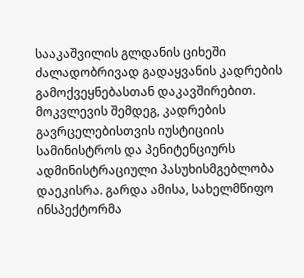სააკაშვილის გლდანის ციხეში ძალადობრივად გადაყვანის კადრების გამოქვეყნებასთან დაკავშირებით. მოკვლევის შემდეგ, კადრების გავრცელებისთვის იუსტიციის სამინისტროს და პენიტენციურს ადმინისტრაციული პასუხისმგებლობა დაეკისრა. გარდა ამისა, სახელმწიფო ინსპექტორმა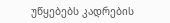უწყებებს კადრების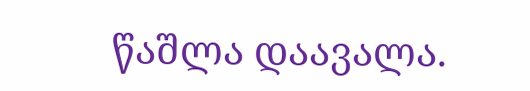წაშლა დაავალა.